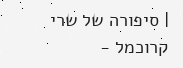| סיפורה של שרי קרוכמל -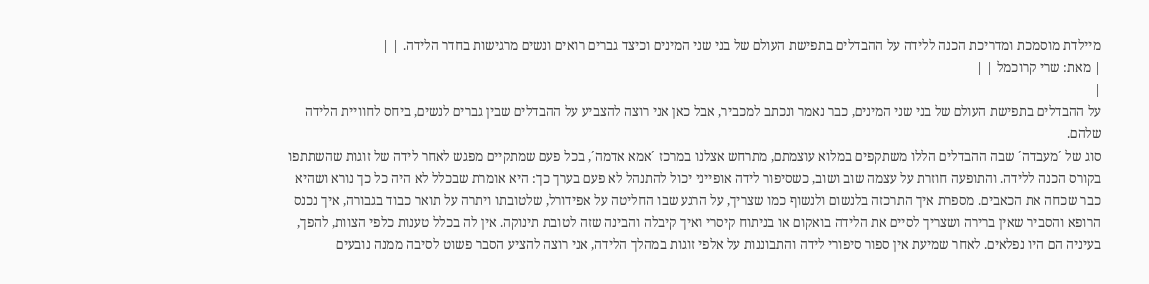מיילדת מוסמכת ומדריכת הכנה ללידה על ההבדלים בתפישת העולם של בני שני המינים וכיצד גברים רואים ונשים מרגישות בחדר הלידה. | |
| מאת: שרי קרוכמל | |
|
על ההבדלים בתפישת העולם של בני שני המינים, כבר נאמר ונכתב למכביר, אבל כאן אני רוצה להצביע על ההבדלים שבין גברים לנשים, ביחס לחוויית הלידה שלהם.
סוג של ´מעבדה´ שבה ההבדלים הללו משתקפים במלוא עוצמתם, מתרחש אצלנו במרכז ´אמא אדמה´, בכל פעם שמתקיים מפגש לאחר לידה של זוגות שהשתתפו בקורס הכנה ללידה. והתופעה חוזרת על עצמה שוב ושוב, כשסיפור לידה אופייני יכול להתנהל לא פעם בערך כך: היא אומרת שבכלל לא היה כל כך נורא ושהיא כבר שכחה את הכאבים. מספרת איך התרכזה בלנשום ולנשוף כמו שצריך, על הרגע שבו החליטה על אפידורל, שלטובתו ויתרה על תואר כבוד בגבורה, איך נכנס הרופא והסביר שאין ברירה ושצריך לסיים את הלידה בואקום או בניתוח קיסרי ואיך קיבלה והבינה שזה לטובת תינוקה. אין לה בכלל טענות כלפי הצוות, להפך, בעיניה הם היו נפלאים. לאחר שמיעת אין ספור סיפורי לידה והתבוננות על אלפי זוגות במהלך הלידה, אני רוצה להציע הסבר פשוט לסיבה ממנה נובעים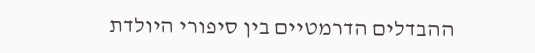ההבדלים הדרמטיים בין סיפורי היולדת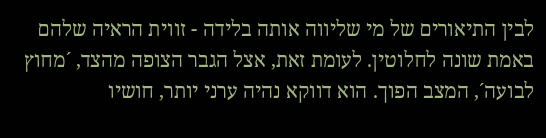לבין התיאורים של מי שליווה אותה בלידה - זווית הראיה שלהם באמת שונה לחלוטין. לעומת זאת, אצל הגבר הצופה מהצד, ´מחוץ לבועה´, המצב הפוך. הוא דווקא נהיה ערני יותר, חושיו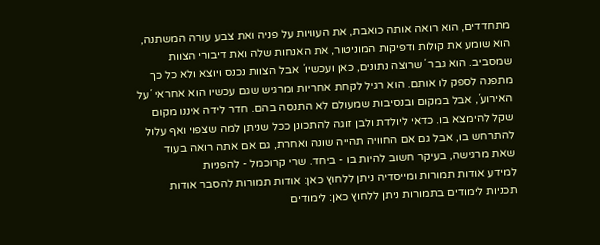מתחדדים, הוא רואה אותה כואבת, את העוויות על פניה ואת צבע עורה המשתנה, הוא שומע את קולות ודפיקות המוניטור, את האנחות שלה ואת דיבורי הצוות שמסביב. הוא גבר ´שרוצה נתונים, כאן ועכשיו´ אבל הצוות נכנס ויוצא ולא כל כך מתפנה לספק לו אותם. הוא רגיל לקחת אחריות ומרגיש שגם עכשיו הוא אחראי ´על האירוע´, אבל במקום ובנסיבות שמעולם לא התנסה בהם. חדר לידה איננו מקום שקל להימצא בו. כדאי ליולדת ולבן זוגה להתכונן ככל שניתן למה שצפוי ואף עלול להתרחש בו, אבל גם אם החוויה תהייה שונה ואחרת, גם אם אתה רואה בעוד שאת מרגישה, בעיקר חשוב להיות בו - ביחד. שרי קרוכמל - להפניות
למידע אודות תמורות ומייסדיה ניתן ללחוץ כאן: אודות תמורות להסבר אודות תכניות לימודים בתמורות ניתן ללחוץ כאן: לימודים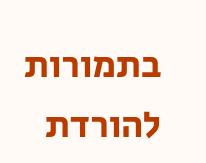בתמורות להורדת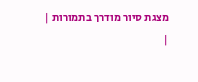מצגת סיור מודרך בתמורות |
|